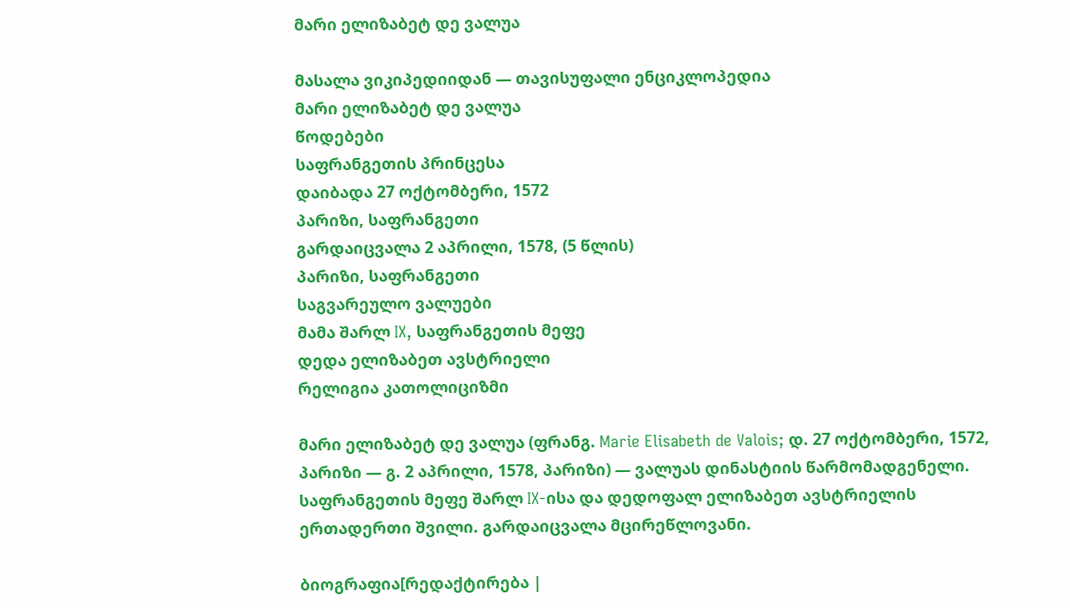მარი ელიზაბეტ დე ვალუა

მასალა ვიკიპედიიდან — თავისუფალი ენციკლოპედია
მარი ელიზაბეტ დე ვალუა
წოდებები
საფრანგეთის პრინცესა
დაიბადა 27 ოქტომბერი, 1572
პარიზი, საფრანგეთი
გარდაიცვალა 2 აპრილი, 1578, (5 წლის)
პარიზი, საფრანგეთი
საგვარეულო ვალუები
მამა შარლ IX, საფრანგეთის მეფე
დედა ელიზაბეთ ავსტრიელი
რელიგია კათოლიციზმი

მარი ელიზაბეტ დე ვალუა (ფრანგ. Marie Elisabeth de Valois; დ. 27 ოქტომბერი, 1572, პარიზი — გ. 2 აპრილი, 1578, პარიზი) — ვალუას დინასტიის წარმომადგენელი. საფრანგეთის მეფე შარლ IX-ისა და დედოფალ ელიზაბეთ ავსტრიელის ერთადერთი შვილი. გარდაიცვალა მცირეწლოვანი.

ბიოგრაფია[რედაქტირება |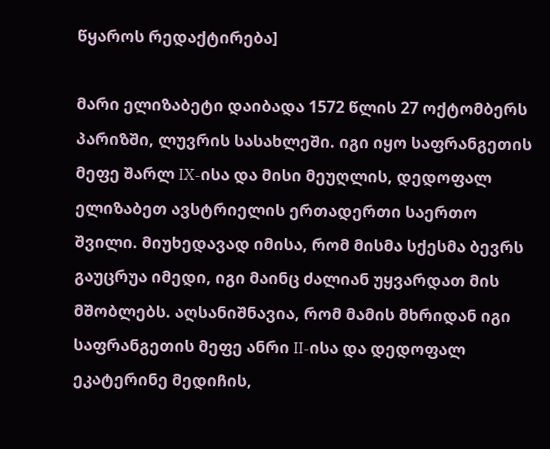წყაროს რედაქტირება]

მარი ელიზაბეტი დაიბადა 1572 წლის 27 ოქტომბერს პარიზში, ლუვრის სასახლეში. იგი იყო საფრანგეთის მეფე შარლ IX-ისა და მისი მეუღლის, დედოფალ ელიზაბეთ ავსტრიელის ერთადერთი საერთო შვილი. მიუხედავად იმისა, რომ მისმა სქესმა ბევრს გაუცრუა იმედი, იგი მაინც ძალიან უყვარდათ მის მშობლებს. აღსანიშნავია, რომ მამის მხრიდან იგი საფრანგეთის მეფე ანრი II-ისა და დედოფალ ეკატერინე მედიჩის,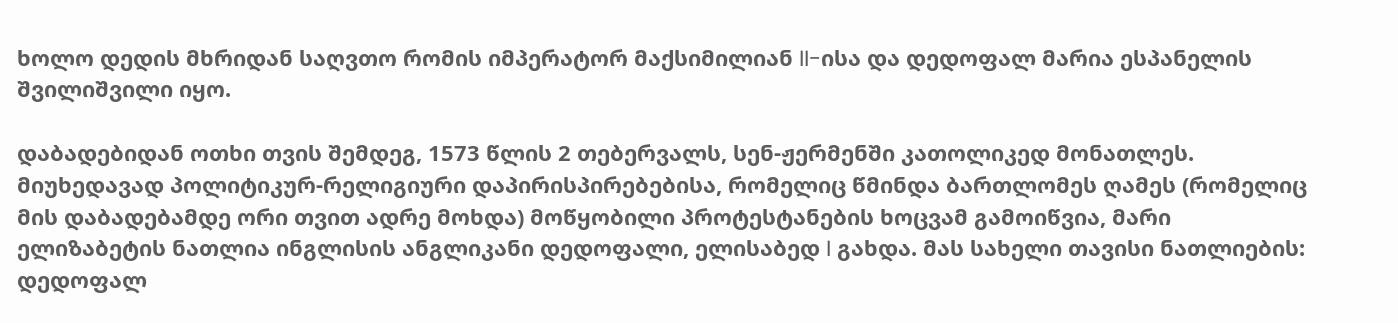ხოლო დედის მხრიდან საღვთო რომის იმპერატორ მაქსიმილიან II-ისა და დედოფალ მარია ესპანელის შვილიშვილი იყო.

დაბადებიდან ოთხი თვის შემდეგ, 1573 წლის 2 თებერვალს, სენ-ჟერმენში კათოლიკედ მონათლეს. მიუხედავად პოლიტიკურ-რელიგიური დაპირისპირებებისა, რომელიც წმინდა ბართლომეს ღამეს (რომელიც მის დაბადებამდე ორი თვით ადრე მოხდა) მოწყობილი პროტესტანების ხოცვამ გამოიწვია, მარი ელიზაბეტის ნათლია ინგლისის ანგლიკანი დედოფალი, ელისაბედ I გახდა. მას სახელი თავისი ნათლიების: დედოფალ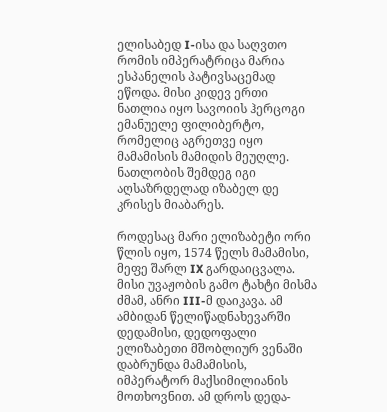ელისაბედ I-ისა და საღვთო რომის იმპერატრიცა მარია ესპანელის პატივსაცემად ეწოდა. მისი კიდევ ერთი ნათლია იყო სავოიის ჰერცოგი ემანუელე ფილიბერტო, რომელიც აგრეთვე იყო მამამისის მამიდის მეუღლე. ნათლობის შემდეგ იგი აღსაზრდელად იზაბელ დე კრისეს მიაბარეს.

როდესაც მარი ელიზაბეტი ორი წლის იყო, 1574 წელს მამამისი, მეფე შარლ IX გარდაიცვალა. მისი უვაჟობის გამო ტახტი მისმა ძმამ, ანრი III-მ დაიკავა. ამ ამბიდან წელიწადნახევარში დედამისი, დედოფალი ელიზაბეთი მშობლიურ ვენაში დაბრუნდა მამამისის, იმპერატორ მაქსიმილიანის მოთხოვნით. ამ დროს დედა-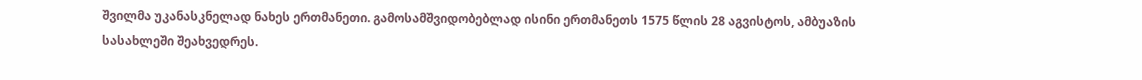შვილმა უკანასკნელად ნახეს ერთმანეთი. გამოსამშვიდობებლად ისინი ერთმანეთს 1575 წლის 28 აგვისტოს, ამბუაზის სასახლეში შეახვედრეს.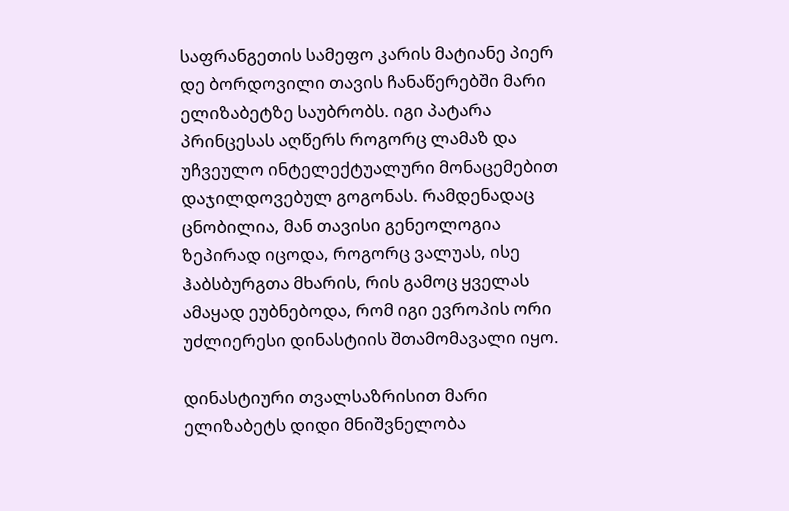საფრანგეთის სამეფო კარის მატიანე პიერ დე ბორდოვილი თავის ჩანაწერებში მარი ელიზაბეტზე საუბრობს. იგი პატარა პრინცესას აღწერს როგორც ლამაზ და უჩვეულო ინტელექტუალური მონაცემებით დაჯილდოვებულ გოგონას. რამდენადაც ცნობილია, მან თავისი გენეოლოგია ზეპირად იცოდა, როგორც ვალუას, ისე ჰაბსბურგთა მხარის, რის გამოც ყველას ამაყად ეუბნებოდა, რომ იგი ევროპის ორი უძლიერესი დინასტიის შთამომავალი იყო.

დინასტიური თვალსაზრისით მარი ელიზაბეტს დიდი მნიშვნელობა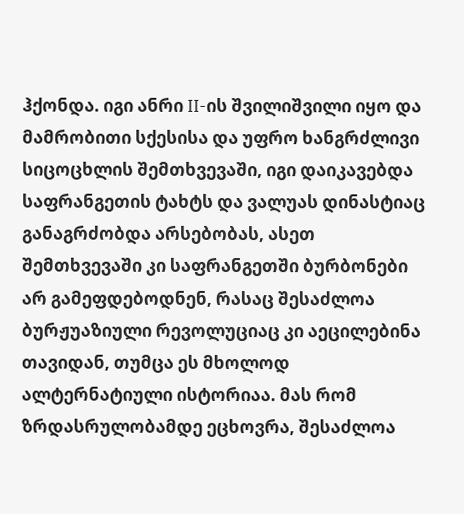ჰქონდა. იგი ანრი II-ის შვილიშვილი იყო და მამრობითი სქესისა და უფრო ხანგრძლივი სიცოცხლის შემთხვევაში, იგი დაიკავებდა საფრანგეთის ტახტს და ვალუას დინასტიაც განაგრძობდა არსებობას, ასეთ შემთხვევაში კი საფრანგეთში ბურბონები არ გამეფდებოდნენ, რასაც შესაძლოა ბურჟუაზიული რევოლუციაც კი აეცილებინა თავიდან, თუმცა ეს მხოლოდ ალტერნატიული ისტორიაა. მას რომ ზრდასრულობამდე ეცხოვრა, შესაძლოა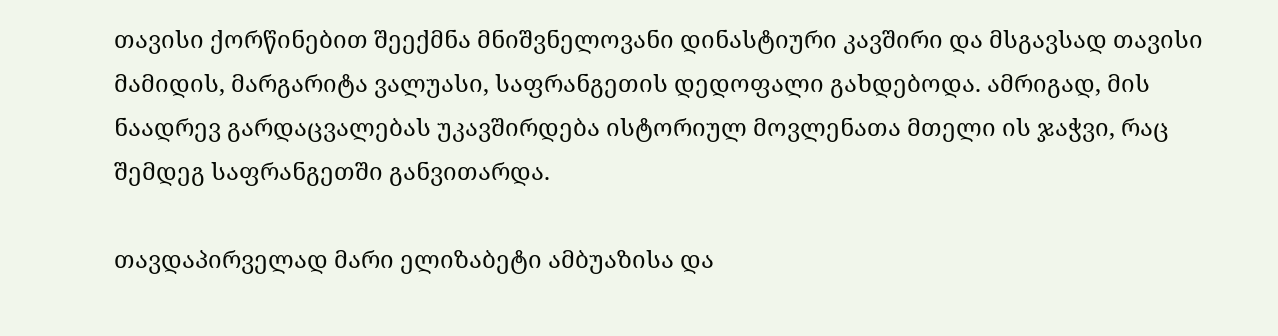თავისი ქორწინებით შეექმნა მნიშვნელოვანი დინასტიური კავშირი და მსგავსად თავისი მამიდის, მარგარიტა ვალუასი, საფრანგეთის დედოფალი გახდებოდა. ამრიგად, მის ნაადრევ გარდაცვალებას უკავშირდება ისტორიულ მოვლენათა მთელი ის ჯაჭვი, რაც შემდეგ საფრანგეთში განვითარდა.

თავდაპირველად მარი ელიზაბეტი ამბუაზისა და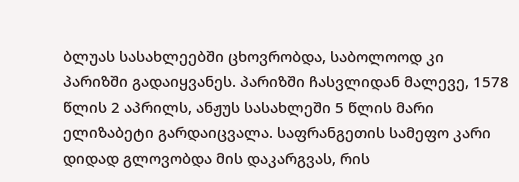ბლუას სასახლეებში ცხოვრობდა, საბოლოოდ კი პარიზში გადაიყვანეს. პარიზში ჩასვლიდან მალევე, 1578 წლის 2 აპრილს, ანჟუს სასახლეში 5 წლის მარი ელიზაბეტი გარდაიცვალა. საფრანგეთის სამეფო კარი დიდად გლოვობდა მის დაკარგვას, რის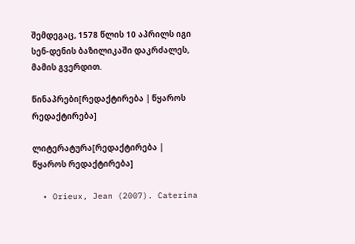შემდეგაც, 1578 წლის 10 აპრილს იგი სენ-დენის ბაზილიკაში დაკრძალეს, მამის გვერდით.

წინაპრები[რედაქტირება | წყაროს რედაქტირება]

ლიტერატურა[რედაქტირება | წყაროს რედაქტირება]

  • Orieux, Jean (2007). Caterina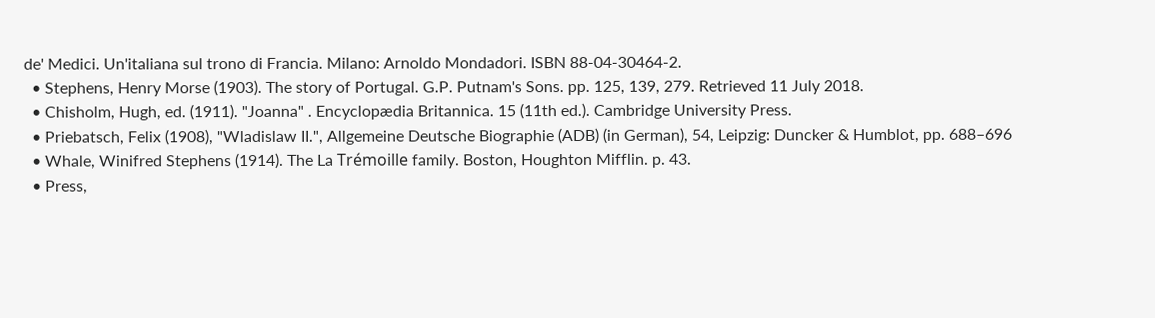de' Medici. Un'italiana sul trono di Francia. Milano: Arnoldo Mondadori. ISBN 88-04-30464-2.
  • Stephens, Henry Morse (1903). The story of Portugal. G.P. Putnam's Sons. pp. 125, 139, 279. Retrieved 11 July 2018.
  • Chisholm, Hugh, ed. (1911). "Joanna" . Encyclopædia Britannica. 15 (11th ed.). Cambridge University Press.
  • Priebatsch, Felix (1908), "Wladislaw II.", Allgemeine Deutsche Biographie (ADB) (in German), 54, Leipzig: Duncker & Humblot, pp. 688–696
  • Whale, Winifred Stephens (1914). The La Trémoille family. Boston, Houghton Mifflin. p. 43.
  • Press,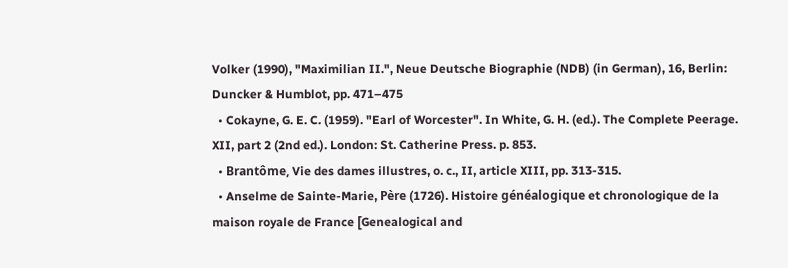Volker (1990), "Maximilian II.", Neue Deutsche Biographie (NDB) (in German), 16, Berlin: Duncker & Humblot, pp. 471–475
  • Cokayne, G. E. C. (1959). "Earl of Worcester". In White, G. H. (ed.). The Complete Peerage. XII, part 2 (2nd ed.). London: St. Catherine Press. p. 853.
  • Brantôme, Vie des dames illustres, o. c., II, article XIII, pp. 313-315.
  • Anselme de Sainte-Marie, Père (1726). Histoire généalogique et chronologique de la maison royale de France [Genealogical and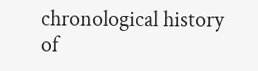chronological history of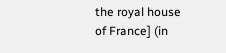the royal house of France] (in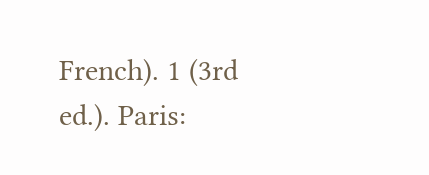French). 1 (3rd ed.). Paris: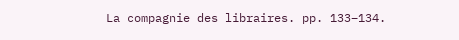La compagnie des libraires. pp. 133–134.